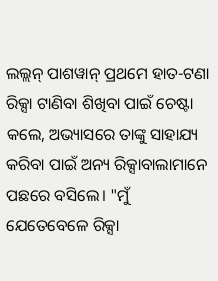ଲଲ୍ଲନ୍ ପାଶୱାନ୍ ପ୍ରଥମେ ହାତ-ଟଣା ରିକ୍ସା ଟାଣିବା ଶିଖିବା ପାଇଁ ଚେଷ୍ଟା କଲେ, ଅଭ୍ୟାସରେ ତାଙ୍କୁ ସାହାଯ୍ୟ କରିବା ପାଇଁ ଅନ୍ୟ ରିକ୍ସାବାଲାମାନେ ପଛରେ ବସିଲେ। "ମୁଁ ଯେତେବେଳେ ରିକ୍ସା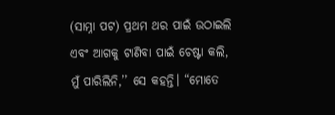(ସାମ୍ନା ପଟ) ପ୍ରଥମ ଥର ପାଇଁ ଉଠାଇଲି ଏବଂ ଆଗକୁ ଟାଣିବା ପାଇଁ ଚେଷ୍ଟା କଲି, ମୁଁ ପାରିଲିନି,’’ ସେ କହନ୍ତି। “ମୋତେ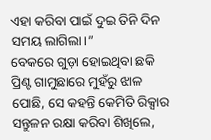ଏହା କରିବା ପାଇଁ ଦୁଇ ତିନି ଦିନ ସମୟ ଲାଗିଲା।”
ବେକରେ ଗୁଡ଼ା ହୋଇଥିବା ଛକି ପ୍ରିଣ୍ଟ ଗାମୁଛାରେ ମୁହଁରୁ ଝାଳ ପୋଛି, ସେ କହନ୍ତି କେମିତି ରିକ୍ସାର ସନ୍ତୁଳନ ରକ୍ଷା କରିବା ଶିଖିଲେ,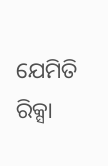ଯେମିତି ରିକ୍ସା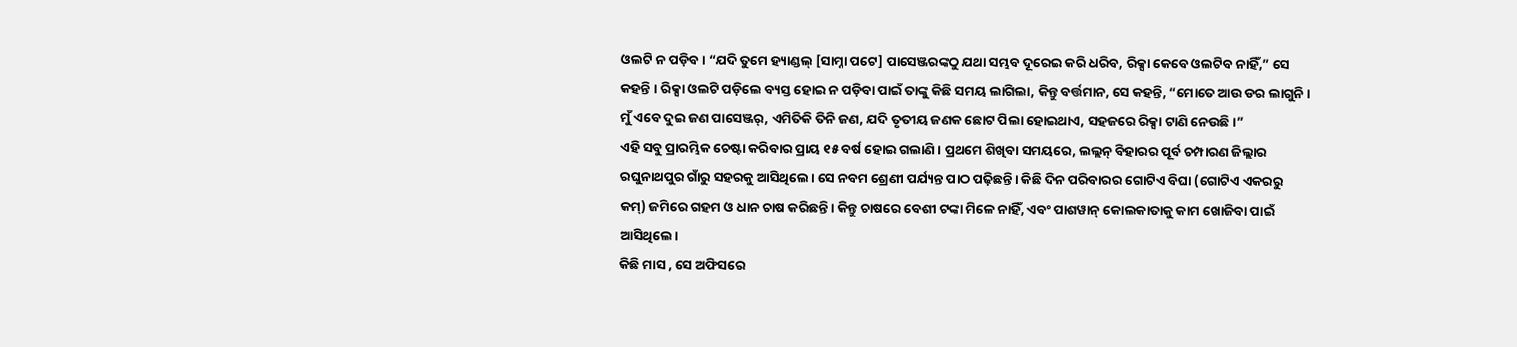ଓଲଟି ନ ପଡ଼ିବ। “ଯଦି ତୁମେ ହ୍ୟାଣ୍ଡଲ୍ [ସାମ୍ନା ପଟେ] ପାସେଞ୍ଜରଙ୍କଠୁ ଯଥା ସମ୍ଭବ ଦୂରେଇ କରି ଧରିବ, ରିକ୍ସା କେବେ ଓଲଟିବ ନାହିଁ,” ସେ କହନ୍ତି । ରିକ୍ସା ଓଲଟି ପଡ଼ିଲେ ବ୍ୟସ୍ତ ହୋଇ ନ ପଡ଼ିବା ପାଇଁ ତାଙ୍କୁ କିଛି ସମୟ ଲାଗିଲା, କିନ୍ତୁ ବର୍ତ୍ତମାନ, ସେ କହନ୍ତି, “ମୋତେ ଆଉ ଡର ଲାଗୁନି। ମୁଁ ଏବେ ଦୁଇ ଜଣ ପାସେଞ୍ଜର୍, ଏମିତିକି ତିନି ଜଣ, ଯଦି ତୃତୀୟ ଜଣକ ଛୋଟ ପିଲା ହୋଇଥାଏ, ସହଜରେ ରିକ୍ସା ଟାଣି ନେଉଛି।”
ଏହି ସବୁ ପ୍ରାରମ୍ଭିକ ଚେଷ୍ଟା କରିବାର ପ୍ରାୟ ୧୫ ବର୍ଷ ହୋଇ ଗଲାଣି। ପ୍ରଥମେ ଶିଖିବା ସମୟରେ, ଲଲ୍ଲନ୍ ବିହାରର ପୂର୍ବ ଚମ୍ପାରଣ ଜିଲ୍ଲାର ରଘୁନାଥପୁର ଗାଁରୁ ସହରକୁ ଆସିଥିଲେ। ସେ ନବମ ଶ୍ରେଣୀ ପର୍ଯ୍ୟନ୍ତ ପାଠ ପଢ଼ିଛନ୍ତି। କିଛି ଦିନ ପରିବାରର ଗୋଟିଏ ବିଘା (ଗୋଟିଏ ଏକରରୁ କମ୍) ଜମିରେ ଗହମ ଓ ଧାନ ଚାଷ କରିଛନ୍ତି। କିନ୍ତୁ ଚାଷରେ ବେଶୀ ଟଙ୍କା ମିଳେ ନାହିଁ, ଏବଂ ପାଶୱାନ୍ କୋଲକାତାକୁ କାମ ଖୋଜିବା ପାଇଁ ଆସିଥିଲେ।
କିଛି ମାସ , ସେ ଅଫିସରେ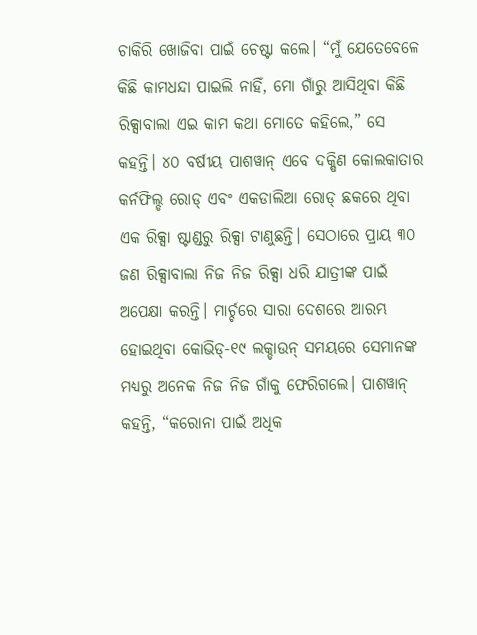ଚାକିରି ଖୋଜିବା ପାଇଁ ଚେଷ୍ଟା କଲେ। “ମୁଁ ଯେତେବେଳେ କିଛି କାମଧନ୍ଦା ପାଇଲି ନାହିଁ, ମୋ ଗାଁରୁ ଆସିଥିବା କିଛି ରିକ୍ସାବାଲା ଏଇ କାମ କଥା ମୋତେ କହିଲେ,” ସେ କହନ୍ତି। ୪୦ ବର୍ଷୀୟ ପାଶୱାନ୍ ଏବେ ଦକ୍ଷିଣ କୋଲକାତାର କର୍ନଫିଲ୍ଡ ରୋଡ୍ ଏବଂ ଏକଡାଲିଆ ରୋଡ୍ ଛକରେ ଥିବା ଏକ ରିକ୍ସା ଷ୍ଟାଣ୍ଡରୁ ରିକ୍ସା ଟାଣୁଛନ୍ତି। ସେଠାରେ ପ୍ରାୟ ୩୦ ଜଣ ରିକ୍ସାବାଲା ନିଜ ନିଜ ରିକ୍ସା ଧରି ଯାତ୍ରୀଙ୍କ ପାଇଁ ଅପେକ୍ଷା କରନ୍ତି। ମାର୍ଚ୍ଚରେ ସାରା ଦେଶରେ ଆରମ୍ଭ ହୋଇଥିବା କୋଭିଡ୍-୧୯ ଲକ୍ଡାଉନ୍ ସମୟରେ ସେମାନଙ୍କ ମଧ୍ୟରୁ ଅନେକ ନିଜ ନିଜ ଗାଁକୁ ଫେରିଗଲେ। ପାଶୱାନ୍ କହନ୍ତି, “କରୋନା ପାଇଁ ଅଧିକ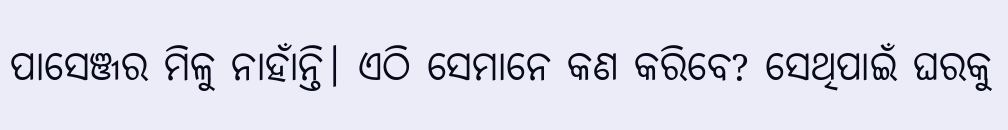ପାସେଞ୍ଜର ମିଳୁ ନାହାଁନ୍ତି। ଏଠି ସେମାନେ କଣ କରିବେ? ସେଥିପାଇଁ ଘରକୁ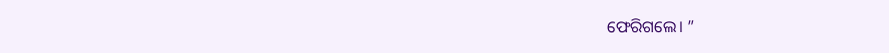ଫେରିଗଲେ। ”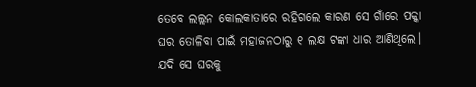ତେବେ ଲଲ୍ଲନ କୋଲକାତାରେ ରହିଗଲେ କାରଣ ସେ ଗାଁରେ ପକ୍କା ଘର ତୋଳିବା ପାଇଁ ମହାଜନଠାରୁ ୧ ଲକ୍ଷ ଟଙ୍କା ଧାର ଆଣିଥିଲେ। ଯଦି ସେ ଘରକୁ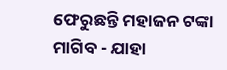ଫେରୁଛନ୍ତି ମହାଜନ ଟଙ୍କା ମାଗିବ - ଯାହା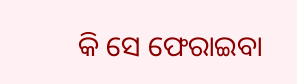କି ସେ ଫେରାଇବା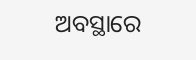ଅବସ୍ଥାରେ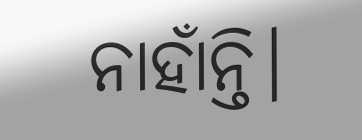ନାହାଁନ୍ତି।